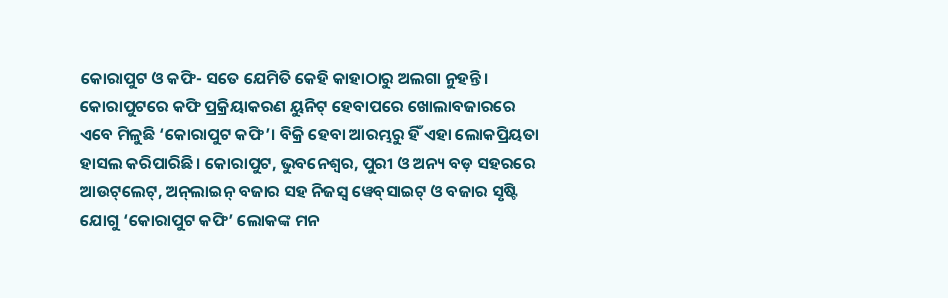କୋରାପୁଟ ଓ କଫି- ସତେ ଯେମିତି କେହି କାହାଠାରୁ ଅଲଗା ନୁହନ୍ତି। କୋରାପୁଟରେ କଫି ପ୍ରକ୍ରିୟାକରଣ ୟୁନିଟ୍‌ ହେବାପରେ ଖୋଲାବଜାରରେ ଏବେ ମିଳୁଛି ‘କୋରାପୁଟ କଫି’। ବିକ୍ରି ହେବା ଆରମ୍ଭରୁ ହିଁ ଏହା ଲୋକପ୍ରିୟତା ହାସଲ କରିପାରିଛି। କୋରାପୁଟ, ଭୁବନେଶ୍ବର, ପୁରୀ ଓ ଅନ୍ୟ ବଡ଼ ସହରରେ ଆଉଟ୍‌ଲେଟ୍, ଅନ୍‌ଲାଇନ୍‌ ବଜାର ସହ ନିଜସ୍ବ ୱେବ୍‌ସାଇଟ୍‌ ଓ ବଜାର ସୃଷ୍ଟି ଯୋଗୁ ‘କୋରାପୁଟ କଫି’ ଲୋକଙ୍କ ମନ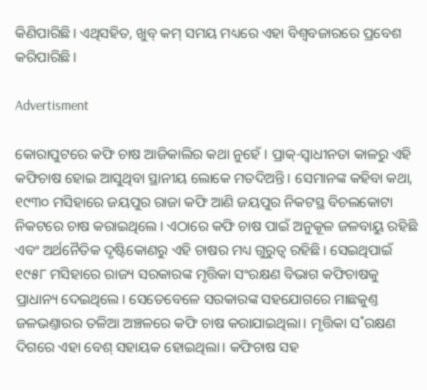କିଣିପାରିଛି। ଏଥିସହିତ, ଖୁବ୍‌ କମ୍‌ ସମୟ ମଧ୍ୟରେ ଏହା ବିଶ୍ବବଜାରରେ ପ୍ରବେଶ କରିପାରିଛି।

Advertisment

କୋରାପୁଟରେ କଫି ଚାଷ ଆଜିକାଲିର କଥା ନୁହେଁ। ପ୍ରାକ୍‌-ସ୍ବାଧୀନତା କାଳରୁ ଏହି କଫିଚାଷ ହୋଇ ଆସୁଥିବା ସ୍ଥାନୀୟ ଲୋକେ ମତଦିଅନ୍ତି। ସେମାନଙ୍କ କହିବ‌ା କଥା, ୧୯୩୦ ମସିହାରେ ଜୟପୁର ରାଜା କଫି ଆଣି ଜୟପୁର ନିକଟସ୍ଥ ବିଚଲକୋଟା ନିକଟରେ ଚାଷ କରାଇଥିଲେ। ଏଠ‌ାରେ କଫି ଚାଷ ପାଇଁ ଅନୁକୂଳ ଜଳବାୟୁ ରହିଛି ଏବଂ ଅର୍ଥନୈତିକ ଦୃଷ୍ଟିକୋଣରୁ ଏହି ଚାଷର ମଧ୍ୟ ଗୁରୁତ୍ବ ରହିଛି। ସେଇଥିପାଇଁ ୧୯୫୮ ମସିହ‌ାରେ ରାଜ୍ୟ ସରକାରଙ୍କ ମୃତ୍ତିକା ସଂରକ୍ଷଣ ବିଭାଗ କଫିଚାଷକୁ ପ୍ରାଧାନ୍ୟ ଦେଇଥିଲେ। ସେତେବେଳେ ସରକାରଙ୍କ ସହଯୋଗରେ ମାଛକୁଣ୍ତ ଜଳଭଣ୍ତାରର ତଳିଆ ଅଞ୍ଚଳରେ କଫି ଚାଷ କରାଯାଇଥିଲା। ମୃତ୍ତିକା ସ˚ରକ୍ଷଣ ଦିଗରେ ଏହା ବେଶ୍‌ ସହାୟକ ହୋଇଥିଲା। କଫିଚାଷ ସହ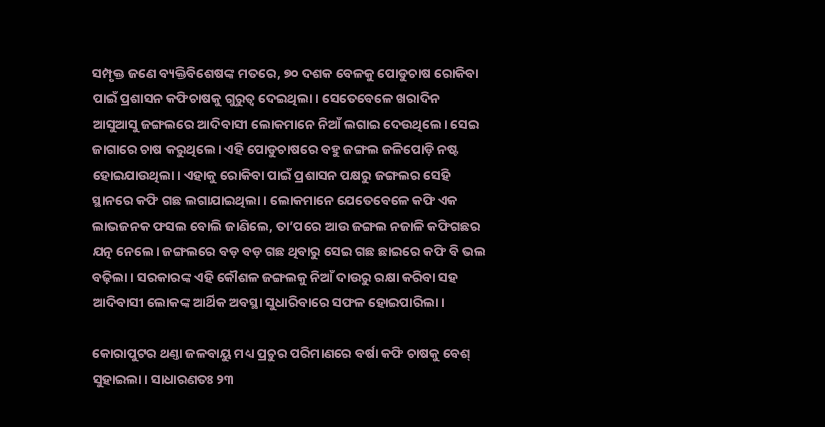ସମ୍ପୃକ୍ତ ଜଣେ ବ୍ୟକ୍ତିବିଶେଷଙ୍କ ମତରେ, ୭୦ ଦଶକ ବେଳକୁ ପୋଡୁଚାଷ ରୋକିବା ପାଇଁ ପ୍ରଶାସନ କଫିଚାଷକୁ ଗୁରୁତ୍ବ ଦେଇଥିଲା। ସେତେବେଳେ ଖରାଦିନ ଆସୁଆସୁ ଜଙ୍ଗଲରେ ଆଦିବାସୀ ଲୋକମାନେ ନିଆଁ ଲଗାଇ ଦେଉଥିଲେ। ସେଇ ଜାଗାରେ ଚାଷ କରୁଥିଲେ। ଏହି ପୋଡୁଚାଷରେ ବହୁ ଜଙ୍ଗଲ ଜଳିପୋଡ଼ି ନଷ୍ଟ ହୋଇଯାଉଥିଲା। ଏହାକୁ ରୋକିବା ପାଇଁ ପ୍ରଶାସନ ପକ୍ଷରୁ ଜଙ୍ଗଲର ସେହି ସ୍ଥାନରେ କଫି ଗଛ ଲଗାଯାଇଥିଲା। ଲୋକମାନେ ଯେତେବେଳେ କଫି ଏକ ଲାଭଜନକ ଫସଲ ବୋଲି ଜାଣିଲେ, ତା’ପରେ ଆଉ ଜଙ୍ଗଲ ନଜାଳି କଫିଗଛର ଯତ୍ନ ନେଲେ। ଜଙ୍ଗଲରେ ବଡ଼ ବଡ଼ ଗଛ ଥିବାରୁ ସେଇ ଗଛ ଛାଇରେ କଫି ବି ଭଲ ବଢ଼ିଲା। ସରକାରଙ୍କ ଏହି କୌଶଳ ଜଙ୍ଗଲକୁ ନିଆଁ ଦାଉରୁ ରକ୍ଷା କରିବା ସହ ଆଦିବାସୀ ଲୋକଙ୍କ ଆର୍ଥିକ ଅବସ୍ଥା ସୁଧାରିବାରେ ସଫଳ ହୋଇପାରିଲା।

କୋରାପୁଟର ଥଣ୍ତା ଜଳବାୟୁ ମଧ୍ୟ ପ୍ରଚୁର ପରିମାଣରେ ବର୍ଷା କଫି ଚାଷକୁ ବେଶ୍‌ ସୁହାଇଲା। ସାଧାରଣତଃ ୨୩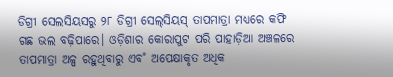ଡିଗ୍ରୀ ସେଲସିୟସରୁ ୨୮ ଡିଗ୍ରୀ ସେଲ୍‌ସିୟସ୍‌ ତାପମାତ୍ରା ମଧ୍ୟରେ କଫି ଗଛ ଭଲ ବଢ଼ିପାରେ। ଓଡ଼ିଶାର କୋରାପୁଟ ପରି ପାହାଡ଼ିଆ ଅଞ୍ଚଳରେ ତାପମାତ୍ରା ଅଳ୍ପ ରହୁଥିବାରୁ ଏବ˚ ଅପେକ୍ଷାକୃତ ଅଧିକ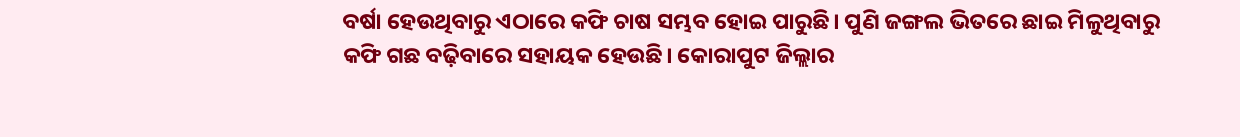ବର୍ଷା ହେଉଥିବାରୁ ଏଠାରେ କଫି ଚାଷ ସମ୍ଭବ ହୋଇ ପାରୁଛି। ପୁଣି ଜଙ୍ଗଲ ଭିତରେ ଛାଇ ମିଳୁଥିବାରୁ କଫି ଗଛ ବଢ଼ିବାରେ ସହାୟକ ହେଉଛି। କୋରାପୁଟ ଜିଲ୍ଲାର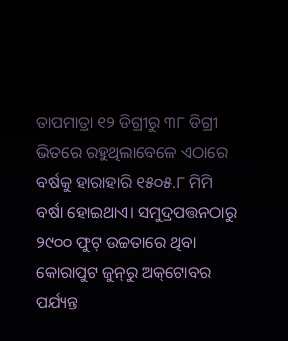ତାପମାତ୍ରା ୧୨ ଡିଗ୍ରୀରୁ ୩୮ ଡିଗ୍ରୀ ଭିତରେ ରହୁଥିଲାବେଳେ ଏଠାରେ ବର୍ଷକୁ ହାରାହାରି ୧୫୦୫.୮ ମିମି ବର୍ଷା ହୋଇଥାଏ। ସମୁଦ୍ରପତ୍ତନଠାରୁ ୨୯୦୦ ଫୁଟ୍‌ ଉଚ୍ଚତାରେ ଥିବା କୋରାପୁଟ ଜୁନ୍‌ରୁ ଅକ୍‌ଟୋବର ପର୍ଯ୍ୟନ୍ତ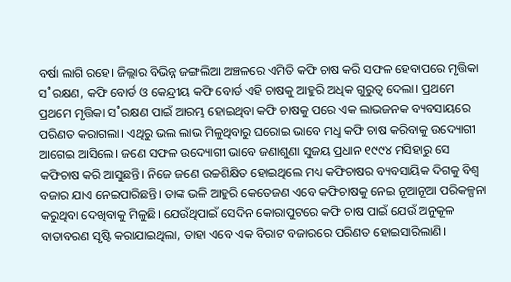ବର୍ଷା ଲାଗି ରହେ। ଜିଲ୍ଲାର ବିଭିନ୍ନ ଜଙ୍ଗଲିଆ ଅଞ୍ଚଳରେ ଏମିତି କଫି ଚାଷ କରି ସଫଳ ହେବାପରେ ମୃତ୍ତିକା ସ˚ରକ୍ଷଣ, କଫି ବୋର୍ଡ ଓ କେନ୍ଦ୍ରୀୟ କଫି ବୋର୍ଡ ଏହି ଚାଷକୁ ଆହୁରି ଅଧିକ ଗୁରୁତ୍ବ ଦେଲା। ପ୍ରଥମେ ପ୍ରଥମେ ମୃତ୍ତିକା ସ˚ରକ୍ଷଣ ପାଇଁ ଆରମ୍ଭ ହୋଇଥିବା କଫି ଚାଷକୁ ପରେ ଏକ ଲାଭଜନକ ବ୍ୟବସାୟରେ ପରିଣତ କରାଗଲା। ଏଥିରୁ ଭଲ ଲାଭ ମିଳୁଥିବାରୁ ଘରୋଇ ଭାବେ ମଧୢ କଫି ଚାଷ କରିବାକୁ ଉଦ୍ୟୋଗୀ ଆଗେଇ ଆସିଲେ। ଜଣେ ସଫଳ ଉଦ୍ୟୋଗୀ ଭାବେ ଜଣାଶୁଣା ସୁଜୟ ପ୍ରଧାନ ୧୯୯୪ ମସିହାରୁ ସେ କଫିଚାଷ କରି ଆସୁଛନ୍ତି। ନିଜେ ଜଣେ ଉଚ୍ଚଶିକ୍ଷିତ ହୋଇଥିଲେ ମଧ୍ୟ କଫିଚାଷର ବ୍ୟବସାୟିକ ଦିଗକୁ ବିଶ୍ବ ବଜାର ଯାଏ ନେଇପାରିଛନ୍ତି। ତାଙ୍କ ଭଳି ଆହୁରି କେତେଜଣ ଏବେ କଫିଚାଷକୁ ନେଇ ନୂଆନୂଆ ପରିକଳ୍ପନା କରୁଥିବା ଦେଖିବାକୁ ମିଳୁଛି। ଯେଉଁଥିପାଇଁ ସେଦିନ କୋରାପୁଟରେ କଫି ଚାଷ ପାଇଁ ଯେଉଁ ଅନୁକୂଳ ବାତାବରଣ ସୃଷ୍ଟି କରାଯାଇଥିଲା, ତାହା ଏବେ ଏକ ବିରାଟ ବଜାରରେ ପରିଣତ ହୋଇସାରିଲାଣି।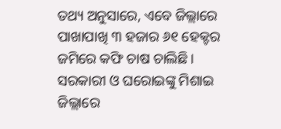ତଥ୍ୟ ଅନୁସାରେ, ଏବେ ଜିଲ୍ଲାରେ ପାଖାପାଖି ୩ ହଜାର ୬୧ ହେକ୍ଟର ଜମିରେ କଫି ଚାଷ ଚାଲିଛି। ସରକାରୀ ଓ ଘରୋଇଙ୍କୁ ମିଶାଇ ଜିଲ୍ଲାରେ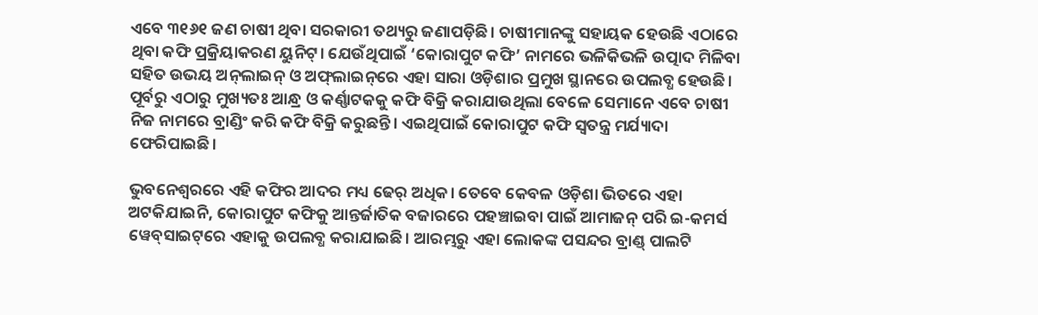ଏବେ ୩୧୬୧ ଜଣ ଚାଷୀ ଥିବା ସରକାରୀ ତଥ୍ୟରୁ ଜଣାପଡ଼ିଛି। ଚାଷୀମାନଙ୍କୁ ସହାୟକ ହେଉଛି ଏଠାରେ ଥିବା କଫି ପ୍ରକ୍ରିୟାକରଣ ୟୁନିଟ୍‌। ଯେଉଁଥିପାଇଁ ‘କୋରାପୁଟ କଫି’ ନାମରେ ଭଳିକିଭଳି ଉତ୍ପାଦ ମିଳିବା ସହିତ ଉଭୟ ଅନ୍‌ଲାଇନ୍‌ ଓ ଅଫ୍‌ଲାଇନ୍‌ରେ ଏହା ସାରା ଓଡ଼ିଶାର ପ୍ରମୁଖ ସ୍ଥାନରେ ଉପଲବ୍ଧ ହେଉଛି। ପୂର୍ବରୁ ଏଠାରୁ ମୁଖ୍ୟତଃ ଆନ୍ଧ୍ର ଓ କର୍ଣ୍ଣାଟକକୁ କଫି ବିକ୍ରି କରାଯାଉଥିଲା ବେଳେ ସେମାନେ ଏବେ ଚାଷୀ ନିଜ ନାମରେ ବ୍ରାଣ୍ଡିଂ କରି କଫି ବିକ୍ରି କରୁଛନ୍ତି। ଏଇଥିପାଇଁ କୋରାପୁଟ କଫି ସ୍ବତନ୍ତ୍ର ମର୍ଯ୍ୟାଦା ଫେରିପାଇଛି।

ଭୁବନେଶ୍ବରରେ ଏହି କଫିର ଆଦର ମଧ୍ୟ ଢେର୍‌ ଅଧିକ। ତେବେ କେବଳ ଓଡ଼ିଶା ଭିତରେ ଏହା ଅଟକିଯାଇନି, କୋରାପୁଟ କଫିକୁ ଆନ୍ତର୍ଜାତିକ ବଜାରରେ ପହଞ୍ଚାଇବା ପାଇଁ ଆମାଜନ୍‌ ପରି ଇ-କମର୍ସ ୱେବ୍‌ସାଇଟ୍‌ରେ ଏହାକୁ ଉପଲବ୍ଧ କରାଯାଇଛି। ଆରମ୍ଭରୁ ଏହା ଲୋକଙ୍କ ପସନ୍ଦର ବ୍ରାଣ୍ଡ୍‌ ପାଲଟି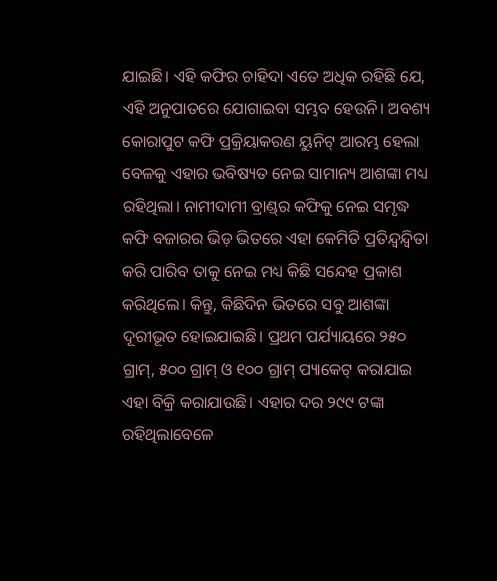ଯାଇଛି। ଏହି କଫିର ଚାହିଦା ଏତେ ଅଧିକ ରହିଛି ଯେ, ଏହି ଅନୁପାତରେ ଯୋଗାଇବା ସମ୍ଭବ ହେଉନି। ଅବଶ୍ୟ କୋରାପୁଟ କଫି ପ୍ରକ୍ରିୟାକରଣ ୟୁନିଟ୍‌ ଆରମ୍ଭ ହେଲା ବେଳକୁ ଏହାର ଭବିଷ୍ୟତ ନେଇ ସାମାନ୍ୟ ଆଶଙ୍କା ମଧ୍ୟ ରହିଥିଲା। ନାମୀଦାମୀ ବ୍ରାଣ୍ଡ୍‌ର କଫିକୁ ନେଇ ସମୃଦ୍ଧ କଫି ବଜାରର ଭିଡ଼ ଭିତରେ ଏହା କେମିତି ପ୍ରତିନ୍ଦ୍ବନ୍ଦ୍ବିତା କରି ପାରିବ ତାକୁ ନେଇ ମଧ୍ୟ କିଛି ସନ୍ଦେହ ପ୍ରକାଶ କରିଥିଲେ। କିନ୍ତୁ, କିଛିଦିନ ଭିତରେ ସବୁ ଆଶଙ୍କା ଦୂରୀଭୂତ ‌ହୋଇଯାଇଛି। ପ୍ରଥମ ପର୍ଯ୍ୟାୟରେ ୨୫୦ ଗ୍ରାମ୍‌, ୫୦୦ ଗ୍ରାମ୍‌ ଓ ୧୦୦ ଗ୍ରାମ୍‌ ପ୍ୟାକେଟ୍‌ କରାଯାଇ ଏହା ବିକ୍ରି କରାଯାଉଛି। ଏହାର ଦର ୨୯୯ ଟଙ୍କା ରହିଥିଲାବେଳେ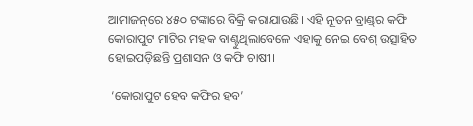ଆମାଜନ୍‌ରେ ୪୫୦ ଟଙ୍କାରେ ବିକ୍ରି କରାଯାଉଛି। ଏହି ନୂତନ ବ୍ରାଣ୍ଡ୍‌ର କଫି କୋରାପୁଟ ମାଟିର ମହକ ବାଣ୍ଟୁଥିଲାବେଳେ ଏହାକୁ ନେଇ ବେଶ୍‌ ଉତ୍ସାହିତ ହୋଇପଡ଼ିଛନ୍ତି ପ୍ରଶାସନ ଓ କଫି ଚାଷୀ।

 ‘କୋରାପୁଟ ହେବ କଫିର ହବ’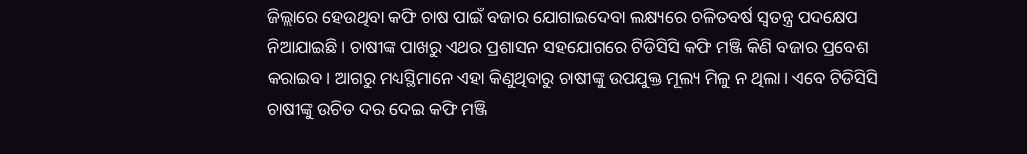ଜିଲ୍ଲାରେ ହେଉଥିବା କଫି ଚାଷ ପାଇଁ ବଜାର ଯୋଗାଇଦେବା ଲକ୍ଷ୍ୟରେ ଚଳିତବର୍ଷ ସ୍ବତନ୍ତ୍ର ପଦକ୍ଷେପ ନିଆଯାଇଛି। ଚାଷୀଙ୍କ ପାଖରୁ ଏଥର ପ୍ରଶାସନ ସହଯୋଗରେ ଟିଡିସିସି କଫି ମଞ୍ଜି କିଣି ବଜାର ପ୍ରବେଶ କରାଇବ। ଆଗରୁ ମଧ୍ୟସ୍ଥିମାନେ ଏହା କିଣୁଥିବାରୁ ଚାଷୀଙ୍କୁ ଉପଯୁକ୍ତ ମୂଲ୍ୟ ମିଳୁ ନ ଥିଲା। ଏବେ ଟିଡିସିସି ଚାଷୀଙ୍କୁ ଉଚିତ ଦର ଦେଇ କଫି ମଞ୍ଜି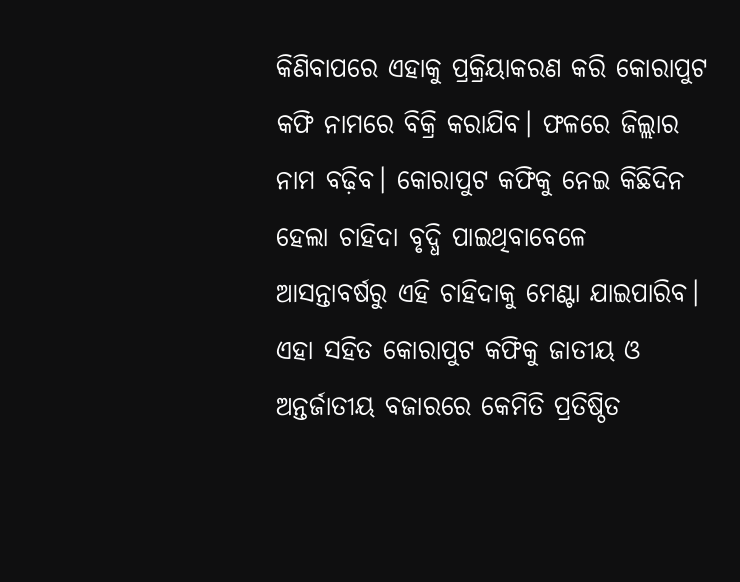କିଣିବାପରେ ଏହାକୁ ପ୍ରକ୍ରିୟାକରଣ କରି କୋରାପୁଟ କଫି ନାମରେ ବିକ୍ରି କରାଯିବ। ଫଳରେ ଜିଲ୍ଲାର ନାମ ବଢ଼ିବ। କୋରାପୁଟ କଫିକୁ ନେଇ କିଛିଦିନ ହେଲା ଚାହିଦା ବୃଦ୍ଧି ପାଇଥିବାବେଳେ ଆସନ୍ତାବର୍ଷରୁ ଏହି ଚାହିଦାକୁ ମେଣ୍ଟା ଯାଇପାରିବ। ଏହା ସହିତ କୋରାପୁଟ କଫିକୁ ଜାତୀୟ ଓ ଅନ୍ତର୍ଜାତୀୟ ବଜାରରେ କେମିତି ପ୍ରତିଷ୍ଠିତ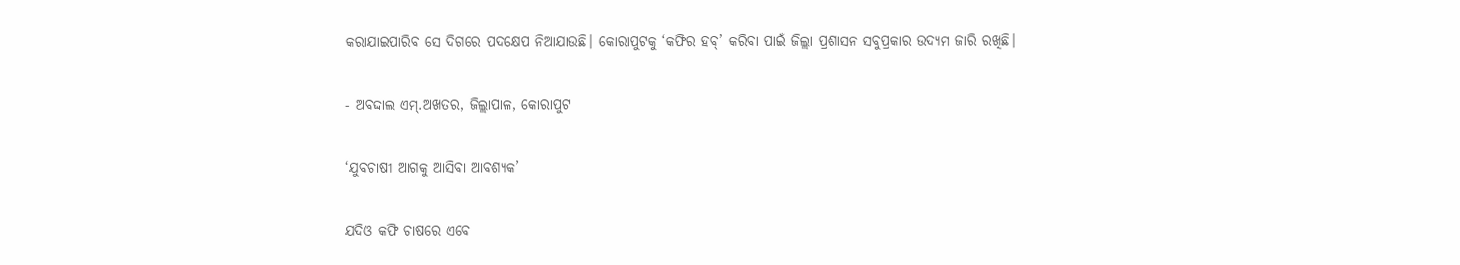କରାଯାଇପାରିବ ସେ ଦିଗରେ ପଦକ୍ଷେପ ନିଆଯାଉଛି। କୋରାପୁଟକୁ ‘କଫିର ହବ୍‌’ କରିବା ପାଇଁ ଜିଲ୍ଲା ପ୍ରଶାସନ ସବୁପ୍ରକାର ଉଦ୍ୟମ ଜାରି ରଖିଛି।

- ଅବଦ୍ଦାଲ ଏମ୍‌.ଅଖତର, ଜିଲ୍ଲାପାଳ, କୋରାପୁଟ

‘ଯୁବଚାଷୀ ଆଗକୁ ଆସିବା ଆବଶ୍ୟକ’

ଯଦିଓ କଫି ଚାଷରେ ଏବେ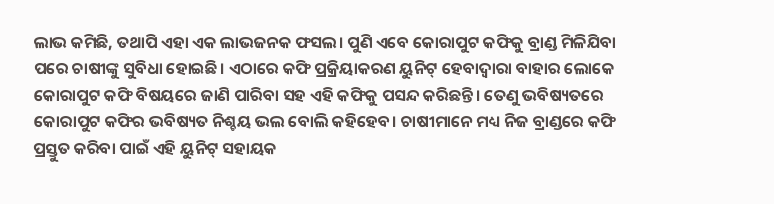ଲାଭ କମିଛି, ତଥାପି ଏହା ଏକ ଲାଭଜନକ ଫସଲ। ପୁଣି ଏବେ କୋରାପୁଟ କଫିକୁ ବ୍ରାଣ୍ଡ ମିଳିଯିବା ପରେ ଚାଷୀଙ୍କୁ ସୁବିଧା ହୋଇଛି। ଏଠାରେ କଫି ପ୍ରକ୍ରିୟାକରଣ ୟୁନିଟ୍‌ ହେବାଦ୍ବାରା ବାହାର ଲୋକେ କୋରାପୁଟ କଫି ବିଷୟରେ ଜାଣି ପାରିବା ସହ ଏହି କଫିକୁ ପସନ୍ଦ କରିଛନ୍ତି। ତେଣୁ ଭବିଷ୍ୟତରେ କୋରାପୁଟ କଫିର ଭବିଷ୍ୟତ ନିଶ୍ଚୟ ଭଲ ବୋଲି କହିହେବ। ଚାଷୀମାନେ ମଧ୍ୟ ନିଜ ବ୍ରାଣ୍ଡରେ କଫି ପ୍ରସ୍ତୁତ କରିବା ପାଇଁ ଏହି ୟୁନିଟ୍‌ ସହାୟକ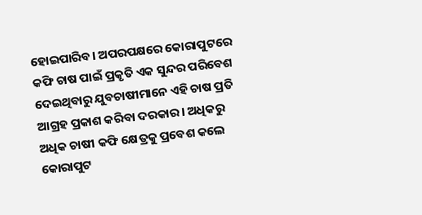ହୋଇପାରିବ। ଅପରପକ୍ଷରେ କୋରାପୁଟରେ କଫି ଚାଷ ପାଇଁ ପ୍ରକୃତି ଏକ ସୁନ୍ଦର ପରିବେଶ ଦେଇଥିବାରୁ ଯୁବଚାଷୀମାନେ ଏହି ଚାଷ ପ୍ରତି ଆଗ୍ରହ ପ୍ରକାଶ କରିବା ଦରକାର। ଅଧିକରୁ ଅଧିକ ଚାଷୀ କଫି କ୍ଷେତ୍ରକୁ ପ୍ରବେଶ କଲେ କୋରାପୁଟ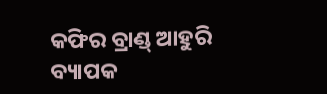କଫିର ବ୍ରାଣ୍ଡ୍‌ ଆହୁରି ବ୍ୟାପକ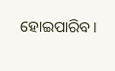ହୋଇପାରିବ।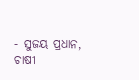- ସୁଜୟ ପ୍ରଧାନ, ଚାଷୀ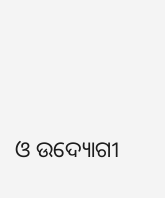ଓ ଉଦ୍ୟୋଗୀ